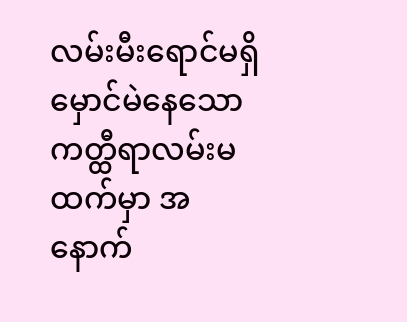လမ်းမီးရောင်မရှိမှောင်မဲနေသော ကတ္ထီရာလမ်းမထက်မှာ အနောက်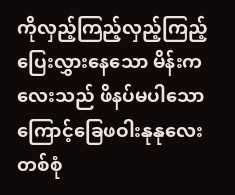ကိုလှည့်ကြည့်လှည့်ကြည့်ပြေးလွှားနေသော မိန်းကလေးသည် ဖိနပ်မပါသောကြောင့်ခြေဖဝါးနုနုလေးတစ်စုံ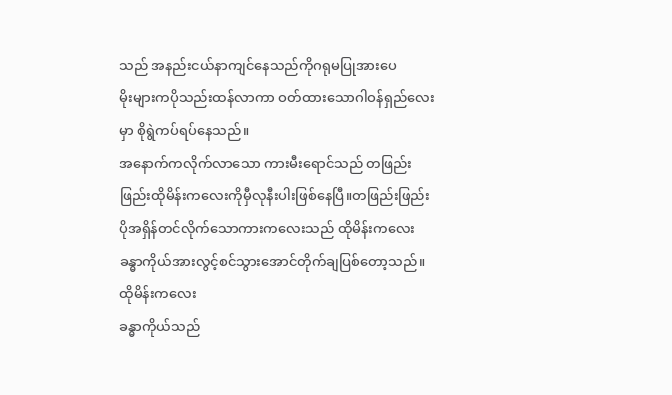သည် အနည်းငယ်နာကျင်နေသည်ကိုဂရုမပြုအားပေ
မိုးများကပိုသည်းထန်လာကာ ဝတ်ထားသောဂါဝန်ရှည်လေးမှာ စိုရွဲကပ်ရပ်နေသည်။
အနောက်ကလိုက်လာသော ကားမီးရောင်သည် တဖြည်းဖြည်းထိုမိန်းကလေးကိုမှီလုနီးပါးဖြစ်နေပြီ။တဖြည်းဖြည်းပိုအရှိန်တင်လိုက်သောကားကလေးသည် ထိုမိန်းကလေး ခန္ဓာကိုယ်အားလွင့်စင်သွားအောင်တိုက်ချပြစ်တော့သည်။ထိုမိန်းကလေး
ခန္ဓာကိုယ်သည်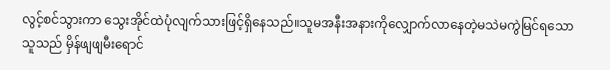လွင့်စင်သွားကာ သွေးအိုင်ထဲပုံလျက်သားဖြင့်ရှိနေသည်။သူမအနီးအနားကိုလျှောက်လာနေတဲ့မသဲမကွဲမြင်ရသောသူသည် မှိန်ဖျဖျမီးရောင်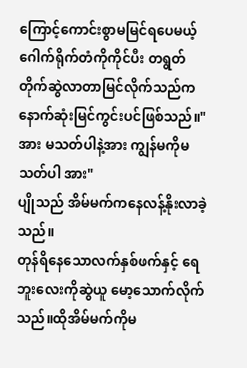ကြောင့်ကောင်းစွာမမြင်ရပေမယ့် ဂေါက်ရိုက်တံကိုကိုင်ပီး တရွတ်တိုက်ဆွဲလာတာမြင်လိုက်သည်ကနောက်ဆုံးမြင်ကွင်းပင်ဖြစ်သည်။"အား မသတ်ပါနဲ့အား ကျွန်မကိုမသတ်ပါ အား"
ပျိုသည် အိမ်မက်ကနေလန့်နိုးလာခဲ့သည်။
တုန်ရိနေသောလက်နှစ်ဖက်နှင့် ရေဘူးလေးကိုဆွဲယူ မော့သောက်လိုက်သည်။ထိုအိမ်မက်ကိုမ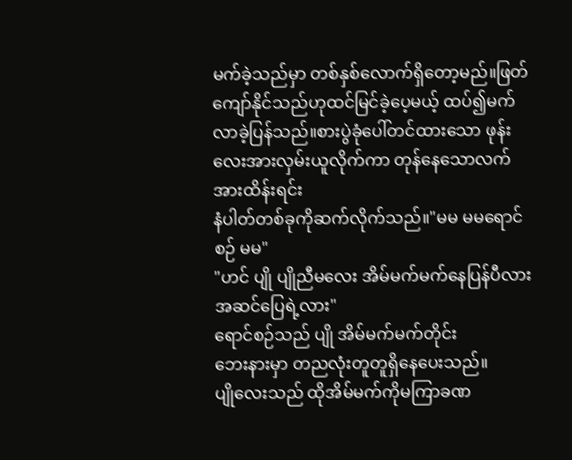မက်ခဲ့သည်မှာ တစ်နှစ်လောက်ရှိတော့မည်။ဖြတ်ကျော်နိုင်သည်ဟုထင်မြင်ခဲ့ပေ့မယ့် ထပ်၍မက်လာခဲ့ပြန်သည်။စားပွဲခုံပေါ်တင်ထားသော ဖုန်းလေးအားလှမ်းယူလိုက်ကာ တုန်နေသောလက်အားထိန်းရင်း
နံပါတ်တစ်ခုကိုဆက်လိုက်သည်။"မမ မမရောင်စဉ် မမ"
"ဟင် ပျို ပျိုညီမလေး အိမ်မက်မက်နေပြန်ပီလား အဆင်ပြေရဲ့လား"
ရောင်စဉ်သည် ပျို အိမ်မက်မက်တိုင်း
ဘေးနားမှာ တညလုံးတူတူရှိနေပေးသည်။
ပျိုလေးသည် ထိုအိမ်မက်ကိုမကြာခဏ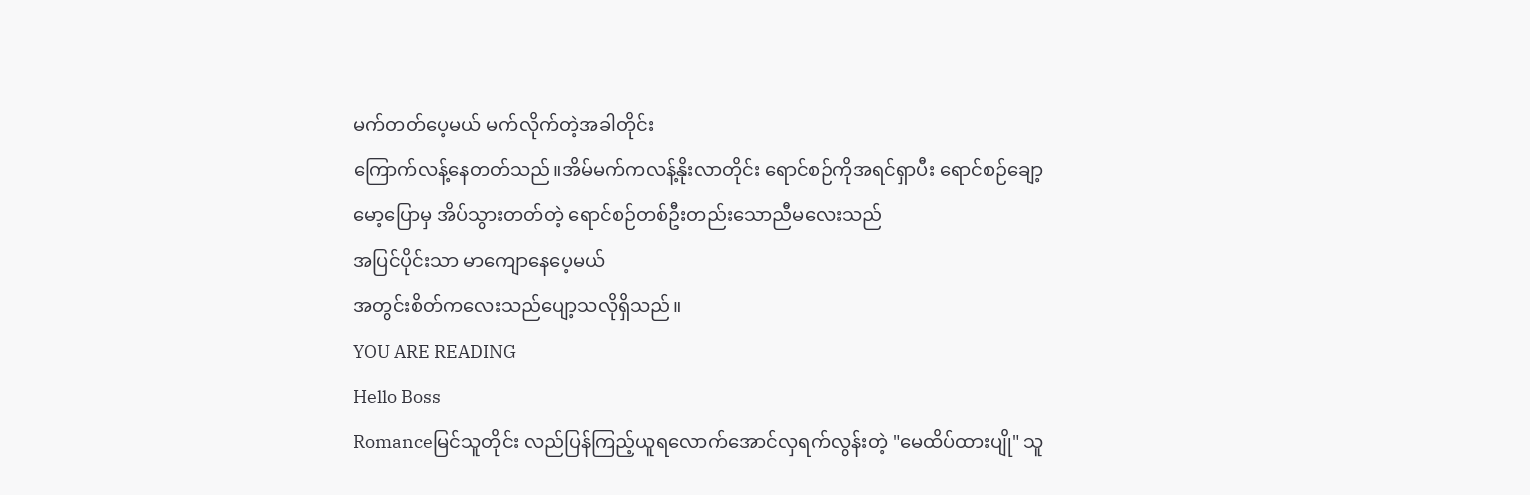မက်တတ်ပေ့မယ် မက်လိုက်တဲ့အခါတိုင်း
ကြောက်လန့်နေတတ်သည်။အိမ်မက်ကလန့်နိုးလာတိုင်း ရောင်စဉ်ကိုအရင်ရှာပီး ရောင်စဉ်ချော့မော့ပြောမှ အိပ်သွားတတ်တဲ့ ရောင်စဉ်တစ်ဦးတည်းသောညီမလေးသည်
အပြင်ပိုင်းသာ မာကျောနေပေ့မယ်
အတွင်းစိတ်ကလေးသည်ပျော့သလိုရှိသည်။
YOU ARE READING
Hello Boss
Romanceမြင်သူတိုင်း လည်ပြန်ကြည့်ယူရလောက်အောင်လှရက်လွန်းတဲ့ "မေထိပ်ထားပျို" သူ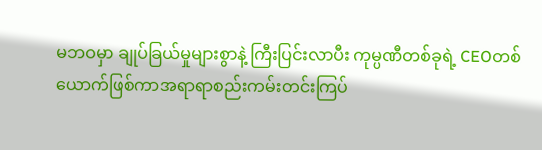မဘဝမှာ ချုပ်ခြယ်မှုများစွာနဲ့ ကြီးပြင်းလာပီး ကုမ္ပဏီတစ်ခုရဲ့ CEOတစ်ယောက်ဖြစ်ကာအရာရာစည်းကမ်းတင်းကြပ်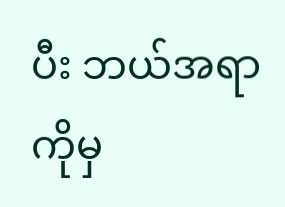ပီး ဘယ်အရာကိုမှ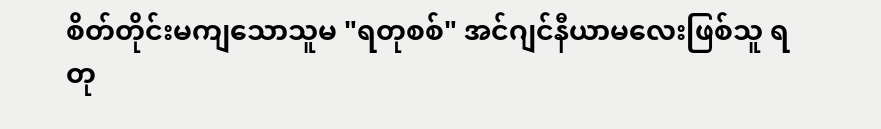စိတ်တိုင်းမကျသောသူမ "ရတုစစ်" အင်ဂျင်နီယာမလေးဖြစ်သူ ရတု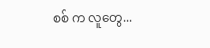စစ် က လူတွေ...